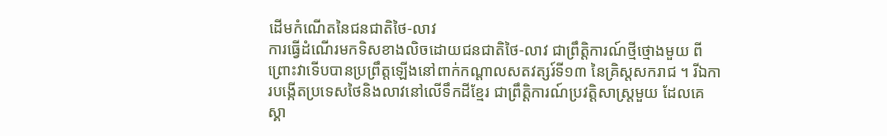ដើមកំណើតនៃជនជាតិថៃ-លាវ
ការធ្វើដំណើរមកទិសខាងលិចដោយជនជាតិថៃ-លាវ ជាព្រឹត្តិការណ៍ថ្មីថ្មោងមួយ ពីព្រោះវាទើបបានប្រព្រឹត្តឡើងនៅពាក់កណ្តាលសតវត្សរ៍ទី១៣ នៃគ្រិស្តសករាជ ។ រីឯការបង្កើតប្រទេសថៃនិងលាវនៅលើទឹកដីខ្មែរ ជាព្រឹត្តិការណ៍ប្រវត្តិសាស្ត្រមួយ ដែលគេស្គា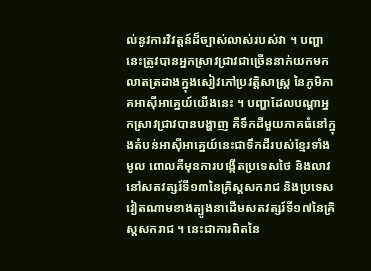ល់នូវការវិវត្តន៍ដ៏ច្បាស់លាស់របស់វា ។ បញ្ហានេះត្រូវបានអ្នកស្រាវជ្រាវជាច្រើននាក់យកមកលាតត្រដាងក្នុងសៀវភៅប្រវត្តិសាស្ត្រ នៃភូមិភាគអាស៊ីអាគ្នេយ៍យើងនេះ ។ បញ្ហាដែលបណ្តាអ្នកស្រាវជ្រាវបានបង្ហាញ គឺទឹកដីមួយភាគធំនៅក្នុងតំបន់អាស៊ីអាគ្នេយ៍នេះជាទឹកដីរបស់ខ្មែរទាំងមូល ពោលគឺមុនការបង្កើតប្រទេសថៃ និងលាវនៅសតវត្សរ៍ទី១៣នៃគ្រិស្តសករាជ និងប្រទេសវៀតណាមខាងត្បូងនាដើមសតវត្សរ៍ទី១៧នៃគ្រិស្តសករាជ ។ នេះជាការពិតនៃ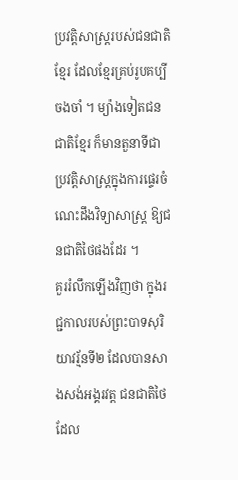ប្រវត្តិសាស្ត្ររបស់ជនជាតិខ្មែរ ដែលខ្មែរគ្រប់រូបគប្បីចងចាំ ។ ម្យ៉ាងទៀតជនជាតិខ្មែរ ក៏មានតួនាទីជាប្រវត្តិសាស្ត្រក្នុងការផ្ទេរចំណេះដឹងវិទ្យាសាស្ត្រ ឱ្យជនជាតិថៃផងដែរ ។
គួររំលឹកឡើងវិញថា ក្នុងរជ្ជកាលរបស់ព្រះបាទសុរិយាវរ្ម័នទី២ ដែលបានសាងសង់អង្គរវត្ត ជនជាតិថៃដែល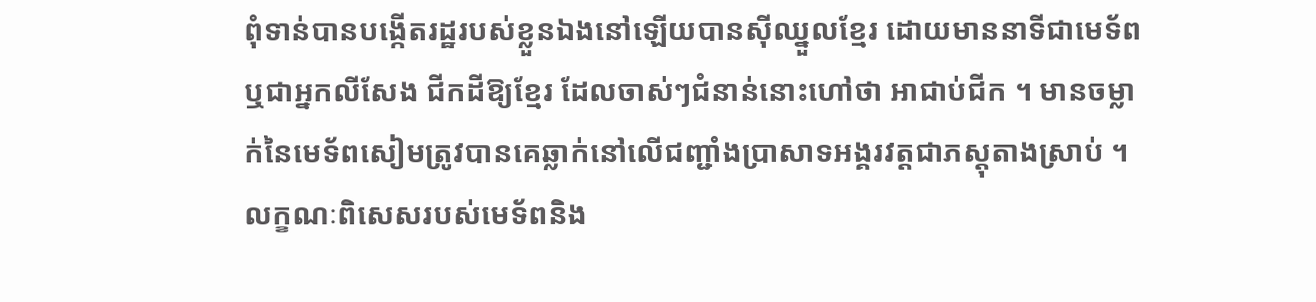ពុំទាន់បានបង្កើតរដ្ឋរបស់ខ្លួនឯងនៅឡើយបានស៊ីឈ្នួលខ្មែរ ដោយមាននាទីជាមេទ័ព ឬជាអ្នកលីសែង ជីកដីឱ្យខ្មែរ ដែលចាស់ៗជំនាន់នោះហៅថា អាជាប់ជីក ។ មានចម្លាក់នៃមេទ័ពសៀមត្រូវបានគេឆ្លាក់នៅលើជញ្ជាំងប្រាសាទអង្គរវត្តជាភស្តុតាងស្រាប់ ។
លក្ខណៈពិសេសរបស់មេទ័ពនិង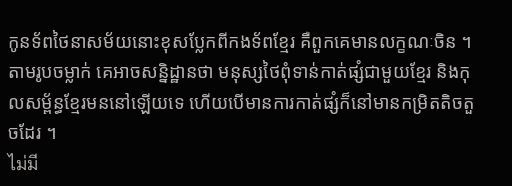កូនទ័ពថៃនាសម័យនោះខុសប្លែកពីកងទ័ពខ្មែរ គឺពួកគេមានលក្ខណៈចិន ។ តាមរូបចម្លាក់ គេអាចសន្និដ្ឋានថា មនុស្សថៃពុំទាន់កាត់ផ្សំជាមួយខ្មែរ និងកុលសម្ព័ន្ធខ្មែរមននៅឡើយទេ ហើយបើមានការកាត់ផ្សំក៏នៅមានកម្រិតតិចតួចដែរ ។
ไม่มี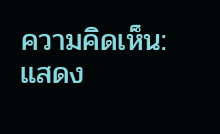ความคิดเห็น:
แสดง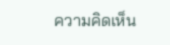ความคิดเห็น